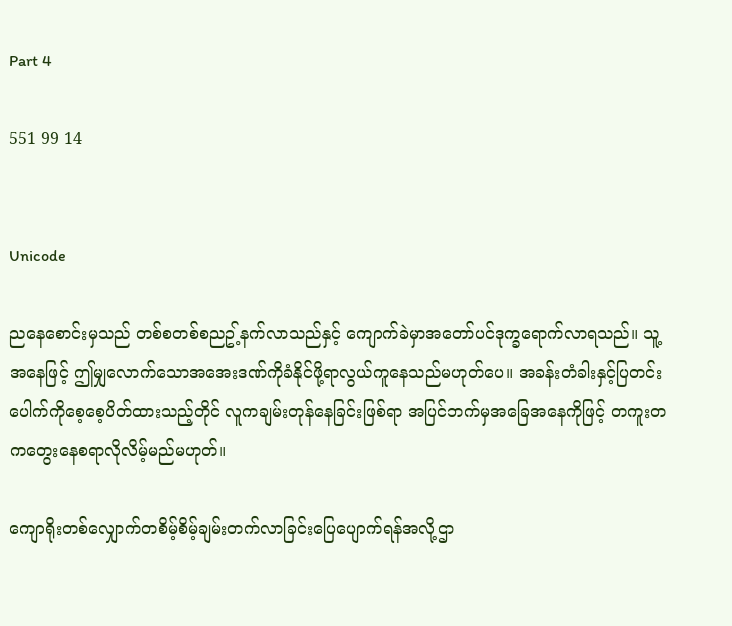Part 4

551 99 14


Unicode

ညနေစောင်းမှသည် တစ်စတစ်စညဥ့်နက်လာသည်နှင့် ကျောက်ခဲမှာအတော်ပင်ဒုက္ခရောက်လာရသည်။ သူ့အနေဖြင့် ဤမျှလောက်သောအအေးဒဏ်ကိုခံနိုင်ဖို့ရာလွယ်ကူနေသည်မဟုတ်ပေ။ အခန်းတံခါးနှင့်ပြတင်းပေါက်ကိုစေ့စေ့ပိတ်ထားသည့်တိုင် လူကချမ်းတုန်နေခြင်းဖြစ်ရာ အပြင်ဘက်မှအခြေအနေကိုဖြင့် တကူးတကတွေးနေစရာလိုလိမ့်မည်မဟုတ်။

ကျောရိုးတစ်လျှောက်တစိမ့်စိမ့်ချမ်းတက်လာခြင်းပြေပျောက်ရန်အလို့ဌာ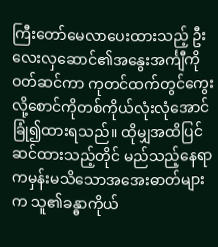ကြီးတော်မေလာပေးထားသည့် ဦးလေးလှဆောင်၏အနွေးအင်္ကျီကိုဝတ်ဆင်ကာ ကုတင်ထက်တွင်ကွေးလို့စောင်ကိုတစ်ကိုယ်လုံးလုံအောင်ခြုံ၍ထားရသည်။ ထိုမျှအထိပြင်ဆင်ထားသည့်တိုင် မည်သည့်နေရာကမှန်းမသိသောအအေးဓာတ်များက သူ၏ခန္ဓာကိုယ်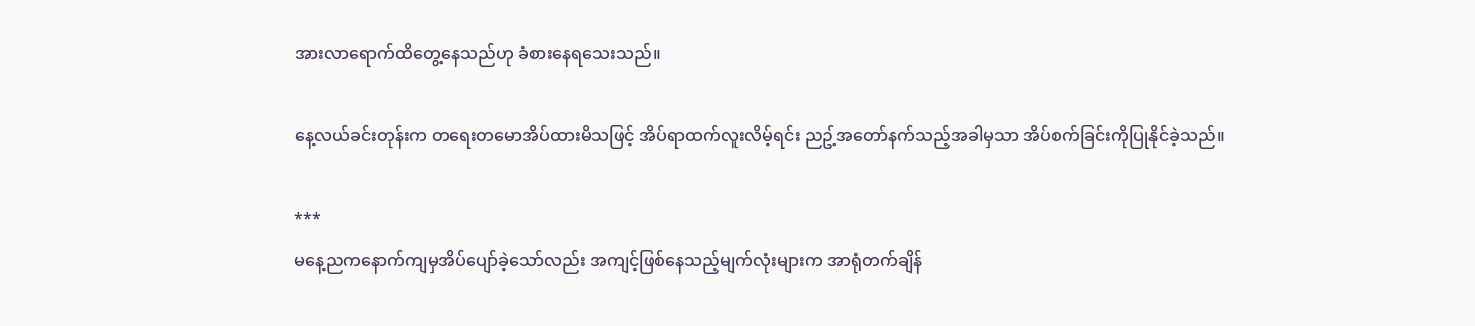အားလာရောက်ထိတွေ့နေသည်ဟု ခံစားနေရသေးသည်။

နေ့လယ်ခင်းတုန်းက တ‌‌ရေးတမောအိပ်ထားမိသဖြင့် အိပ်ရာထက်လူးလိမ့်ရင်း ညဥ့်အတော်နက်သည့်အခါမှသာ အိပ်စက်ခြင်းကိုပြုနိုင်ခဲ့သည်။

***
မနေ့ညကနောက်ကျမှအိပ်ပျော်ခဲ့သော်လည်း အကျင့်ဖြစ်နေသည့်မျက်လုံးများက အာရုံတက်ချိန်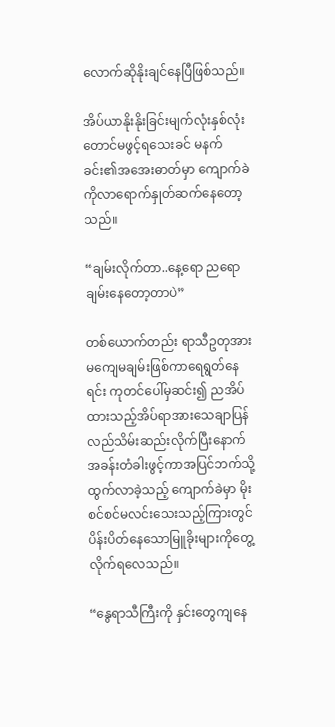လောက်ဆိုနိုးချင်နေပြီဖြစ်သည်။

အိပ်ယာနိုးနိုးခြင်းမျက်လုံးနှစ်လုံးတောင်မဖွင့်ရသေးခင် မနက်ခင်း၏အအေးဓာတ်မှာ ကျောက်ခဲကိုလာရောက်နှုတ်ဆက်နေတော့သည်။

“ချမ်းလိုက်တာ..နေ့ရော ညရော ချမ်းနေတော့တာပဲ”

တစ်ယောက်တည်း ရာသီဥတုအား မကျေမချမ်းဖြစ်ကာရေရွတ်နေရင်း ကုတင်ပေါ်မှဆင်း၍ ညအိပ်ထားသည့်အိပ်ရာအားသေချာပြန်လည်သိမ်းဆည်းလိုက်ပြီးနောက် အခန်းတံခါးဖွင့်ကာအပြင်ဘက်သို့ထွက်လာခဲ့သည့် ကျောက်ခဲမှာ မိုးစင်စင်မလင်းသေးသည့်ကြားတွင် ပိန်းပိတ်နေသောမြူခိုးများကိုတွေ့လိုက်ရလေသည်။

“နွေရာသီကြီးကို နှင်းတွေကျနေ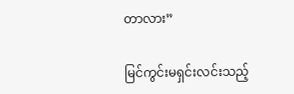တာလား”

မြင်ကွင်းမရှင်းလင်းသည့်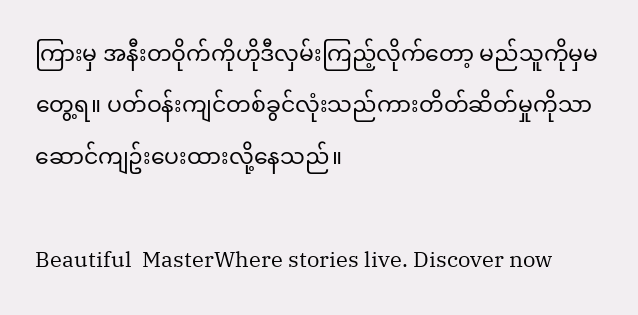ကြားမှ အနီးတဝိုက်ကိုဟိုဒီလှမ်းကြည့်လိုက်တော့ မည်သူကိုမှမတွေ့ရ။ ပတ်ဝန်းကျင်တစ်ခွင်လုံးသည်ကားတိတ်ဆိတ်မှုကိုသာဆောင်ကျဥ်းပေးထားလို့နေသည်။

Beautiful  MasterWhere stories live. Discover now